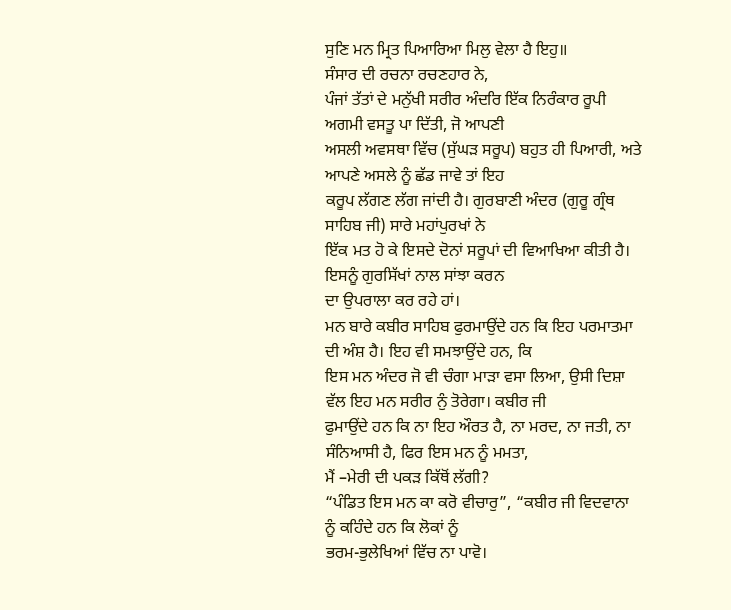ਸੁਣਿ ਮਨ ਮ੍ਰਿਤ ਪਿਆਰਿਆ ਮਿਲੁ ਵੇਲਾ ਹੈ ਇਹੁ॥
ਸੰਸਾਰ ਦੀ ਰਚਨਾ ਰਚਣਹਾਰ ਨੇ,
ਪੰਜਾਂ ਤੱਤਾਂ ਦੇ ਮਨੁੱਖੀ ਸਰੀਰ ਅੰਦਰਿ ਇੱਕ ਨਿਰੰਕਾਰ ਰੂਪੀ ਅਗਮੀ ਵਸਤੂ ਪਾ ਦਿੱਤੀ, ਜੋ ਆਪਣੀ
ਅਸਲੀ ਅਵਸਥਾ ਵਿੱਚ (ਸੁੱਘੜ ਸਰੂਪ) ਬਹੁਤ ਹੀ ਪਿਆਰੀ, ਅਤੇ ਆਪਣੇ ਅਸਲੇ ਨੂੰ ਛੱਡ ਜਾਵੇ ਤਾਂ ਇਹ
ਕਰੂਪ ਲੱਗਣ ਲੱਗ ਜਾਂਦੀ ਹੈ। ਗੁਰਬਾਣੀ ਅੰਦਰ (ਗੁਰੂ ਗ੍ਰੰਥ ਸਾਹਿਬ ਜੀ) ਸਾਰੇ ਮਹਾਂਪੁਰਖਾਂ ਨੇ
ਇੱਕ ਮਤ ਹੋ ਕੇ ਇਸਦੇ ਦੋਨਾਂ ਸਰੂਪਾਂ ਦੀ ਵਿਆਖਿਆ ਕੀਤੀ ਹੈ। ਇਸਨੂੰ ਗੁਰਸਿੱਖਾਂ ਨਾਲ ਸਾਂਝਾ ਕਰਨ
ਦਾ ਉਪਰਾਲਾ ਕਰ ਰਹੇ ਹਾਂ।
ਮਨ ਬਾਰੇ ਕਬੀਰ ਸਾਹਿਬ ਫੁਰਮਾਉਂਦੇ ਹਨ ਕਿ ਇਹ ਪਰਮਾਤਮਾ ਦੀ ਅੰਸ਼ ਹੈ। ਇਹ ਵੀ ਸਮਝਾਉਂਦੇ ਹਨ, ਕਿ
ਇਸ ਮਨ ਅੰਦਰ ਜੋ ਵੀ ਚੰਗਾ ਮਾੜਾ ਵਸਾ ਲਿਆ, ਉਸੀ ਦਿਸ਼ਾ ਵੱਲ ਇਹ ਮਨ ਸਰੀਰ ਨੁੰ ਤੋਰੇਗਾ। ਕਬੀਰ ਜੀ
ਫੁਮਾਉਂਦੇ ਹਨ ਕਿ ਨਾ ਇਹ ਔਰਤ ਹੈ, ਨਾ ਮਰਦ, ਨਾ ਜਤੀ, ਨਾ ਸੰਨਿਆਸੀ ਹੈ, ਫਿਰ ਇਸ ਮਨ ਨੂੰ ਮਮਤਾ,
ਮੈਂ –ਮੇਰੀ ਦੀ ਪਕੜ ਕਿੱਥੋਂ ਲੱਗੀ?
“ਪੰਡਿਤ ਇਸ ਮਨ ਕਾ ਕਰੋ ਵੀਚਾਰੁ”, “ਕਬੀਰ ਜੀ ਵਿਦਵਾਨਾ ਨੂੰ ਕਹਿੰਦੇ ਹਨ ਕਿ ਲੋਕਾਂ ਨੂੰ
ਭਰਮ-ਭੁਲੇਖਿਆਂ ਵਿੱਚ ਨਾ ਪਾਵੋ।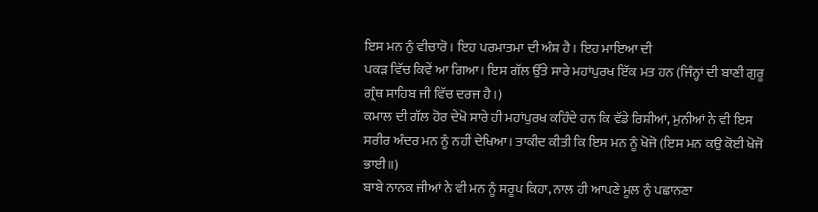ਇਸ ਮਨ ਨੁੰ ਵੀਚਾਰੋ। ਇਹ ਪਰਮਾਤਮਾ ਦੀ ਅੰਸ਼ ਹੈ। ਇਹ ਮਾਇਆ ਦੀ
ਪਕੜ ਵਿੱਚ ਕਿਵੇਂ ਆ ਗਿਆ। ਇਸ ਗੱਲ ਉੱਤੇ ਸਾਰੇ ਮਹਾਂਪੁਰਖ ਇੱਕ ਮਤ ਹਨ (ਜਿੰਨ੍ਹਾਂ ਦੀ ਬਾਣੀ ਗੁਰੂ
ਗ੍ਰੰਥ ਸਾਹਿਬ ਜੀ ਵਿੱਚ ਦਰਜ ਹੈ।)
ਕਮਾਲ ਦੀ ਗੱਲ ਹੋਰ ਦੇਖੋ ਸਾਰੇ ਹੀ ਮਹਾਂਪੁਰਖ ਕਹਿੰਦੇ ਹਨ ਕਿ ਵੱਡੇ ਰਿਸ਼ੀਆਂ, ਮੁਨੀਆਂ ਨੇ ਵੀ ਇਸ
ਸਰੀਰ ਅੰਦਰ ਮਨ ਨੂੰ ਨਹੀਂ ਦੇਖਿਆ। ਤਾਕੀਦ ਕੀਤੀ ਕਿ ਇਸ ਮਨ ਨੂੰ ਖੋਜੋ (ਇਸ ਮਨ ਕਉ ਕੋਈ ਖੋਜੋ
ਭਾਈ॥)
ਬਾਬੇ ਨਾਨਕ ਜੀਆਂ ਨੇ ਵੀ ਮਨ ਨੂੰ ਸਰੂਪ ਕਿਹਾ, ਨਾਲ ਹੀ ਆਪਣੇ ਮੂਲ ਨੁੰ ਪਛਾਨਣਾ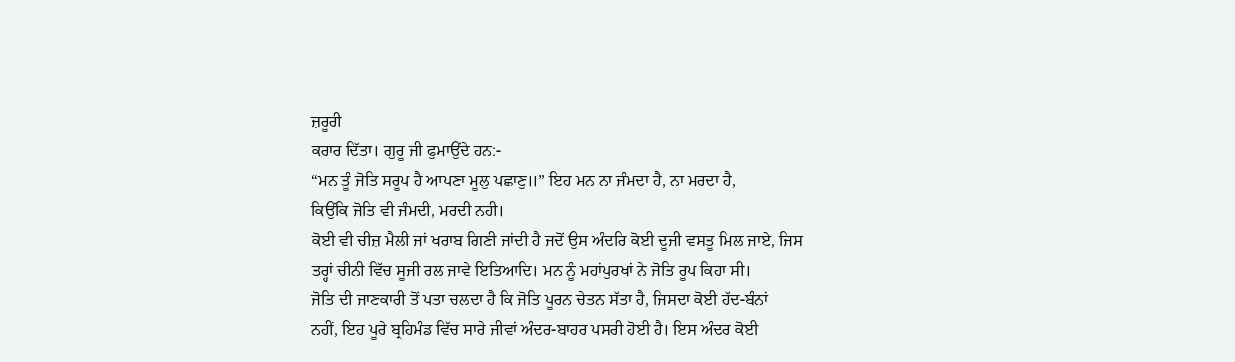ਜ਼ਰੂਰੀ
ਕਰਾਰ ਦਿੱਤਾ। ਗੁਰੂ ਜੀ ਫੁਮਾਉਂਦੇ ਹਨ:-
“ਮਨ ਤੂੰ ਜੋਤਿ ਸਰੂਪ ਹੈ ਆਪਣਾ ਮੂਲੁ ਪਛਾਣੁ॥” ਇਹ ਮਨ ਨਾ ਜੰਮਦਾ ਹੈ, ਨਾ ਮਰਦਾ ਹੈ,
ਕਿਉਂਕਿ ਜੋਤਿ ਵੀ ਜੰਮਦੀ, ਮਰਦੀ ਨਹੀ।
ਕੋਈ ਵੀ ਚੀਜ਼ ਮੈਲੀ ਜਾਂ ਖਰਾਬ ਗਿਣੀ ਜਾਂਦੀ ਹੈ ਜਦੋਂ ਉਸ ਅੰਦਰਿ ਕੋਈ ਦੂਜੀ ਵਸਤੂ ਮਿਲ ਜਾਏ, ਜਿਸ
ਤਰ੍ਹਾਂ ਚੀਨੀ ਵਿੱਚ ਸੂਜੀ ਰਲ ਜਾਵੇ ਇਤਿਆਦਿ। ਮਨ ਨੂੰ ਮਹਾਂਪੁਰਖਾਂ ਨੇ ਜੋਤਿ ਰੂਪ ਕਿਹਾ ਸੀ।
ਜੋਤਿ ਦੀ ਜਾਣਕਾਰੀ ਤੋਂ ਪਤਾ ਚਲਦਾ ਹੈ ਕਿ ਜੋਤਿ ਪੂਰਨ ਚੇਤਨ ਸੱਤਾ ਹੈ, ਜਿਸਦਾ ਕੋਈ ਹੱਦ-ਬੰਨਾਂ
ਨਹੀਂ, ਇਹ ਪੂਰੇ ਬ੍ਰਹਿਮੰਡ ਵਿੱਚ ਸਾਰੇ ਜੀਵਾਂ ਅੰਦਰ-ਬਾਹਰ ਪਸਰੀ ਹੋਈ ਹੈ। ਇਸ ਅੰਦਰ ਕੋਈ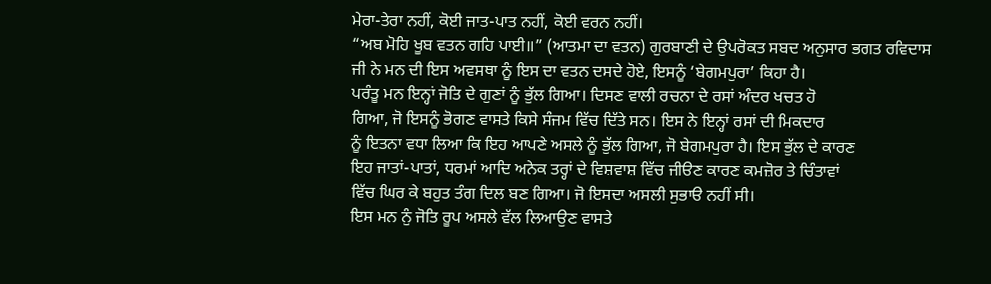ਮੇਰਾ-ਤੇਰਾ ਨਹੀਂ, ਕੋਈ ਜਾਤ-ਪਾਤ ਨਹੀਂ, ਕੋਈ ਵਰਨ ਨਹੀਂ।
“ਅਬ ਮੋਹਿ ਖੂਬ ਵਤਨ ਗਹਿ ਪਾਈ॥” (ਆਤਮਾ ਦਾ ਵਤਨ) ਗੁਰਬਾਣੀ ਦੇ ਉਪਰੋਕਤ ਸਬਦ ਅਨੁਸਾਰ ਭਗਤ ਰਵਿਦਾਸ
ਜੀ ਨੇ ਮਨ ਦੀ ਇਸ ਅਵਸਥਾ ਨੂੰ ਇਸ ਦਾ ਵਤਨ ਦਸਦੇ ਹੋਏ, ਇਸਨੂੰ ‘ਬੇਗਮਪੁਰਾ’ ਕਿਹਾ ਹੈ।
ਪਰੰਤੂ ਮਨ ਇਨ੍ਹਾਂ ਜੋਤਿ ਦੇ ਗੁਣਾਂ ਨੂੰ ਭੁੱਲ ਗਿਆ। ਦਿਸਣ ਵਾਲੀ ਰਚਨਾ ਦੇ ਰਸਾਂ ਅੰਦਰ ਖਚਤ ਹੋ
ਗਿਆ, ਜੋ ਇਸਨੂੰ ਭੋਗਣ ਵਾਸਤੇ ਕਿਸੇ ਸੰਜਮ ਵਿੱਚ ਦਿੱਤੇ ਸਨ। ਇਸ ਨੇ ਇਨ੍ਹਾਂ ਰਸਾਂ ਦੀ ਮਿਕਦਾਰ
ਨੂੰ ਇਤਨਾ ਵਧਾ ਲਿਆ ਕਿ ਇਹ ਆਪਣੇ ਅਸਲੇ ਨੂੰ ਭੁੱਲ ਗਿਆ, ਜੋ ਬੇਗਮਪੁਰਾ ਹੈ। ਇਸ ਭੁੱਲ ਦੇ ਕਾਰਣ
ਇਹ ਜਾਤਾਂ-ਪਾਤਾਂ, ਧਰਮਾਂ ਆਦਿ ਅਨੇਕ ਤਰ੍ਹਾਂ ਦੇ ਵਿਸ਼ਵਾਸ਼ ਵਿੱਚ ਜੀੳਣ ਕਾਰਣ ਕਮਜ਼ੋਰ ਤੇ ਚਿੰਤਾਵਾਂ
ਵਿੱਚ ਘਿਰ ਕੇ ਬਹੁਤ ਤੰਗ ਦਿਲ ਬਣ ਗਿਆ। ਜੋ ਇਸਦਾ ਅਸਲੀ ਸੁਭਾੳ ਨਹੀਂ ਸੀ।
ਇਸ ਮਨ ਨੁੰ ਜੋਤਿ ਰੂਪ ਅਸਲੇ ਵੱਲ ਲਿਆਉਣ ਵਾਸਤੇ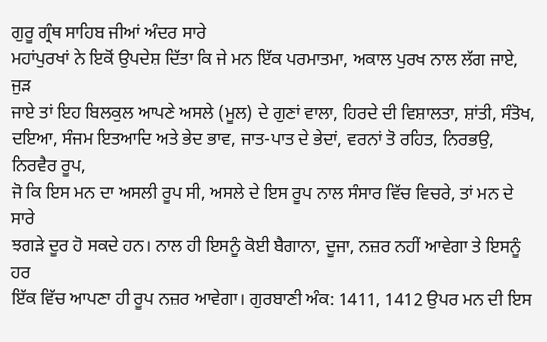ਗੁਰੂ ਗ੍ਰੰਥ ਸਾਹਿਬ ਜੀਆਂ ਅੰਦਰ ਸਾਰੇ
ਮਹਾਂਪੁਰਖਾਂ ਨੇ ਇਕੋਂ ਉਪਦੇਸ਼ ਦਿੱਤਾ ਕਿ ਜੇ ਮਨ ਇੱਕ ਪਰਮਾਤਮਾ, ਅਕਾਲ ਪੁਰਖ ਨਾਲ ਲੱਗ ਜਾਏ, ਜੁੜ
ਜਾਏ ਤਾਂ ਇਹ ਬਿਲਕੁਲ ਆਪਣੇ ਅਸਲੇ (ਮੂਲ) ਦੇ ਗੁਣਾਂ ਵਾਲਾ, ਹਿਰਦੇ ਦੀ ਵਿਸ਼ਾਲਤਾ, ਸ਼ਾਂਤੀ, ਸੰਤੋਖ,
ਦਇਆ, ਸੰਜਮ ਇਤਆਦਿ ਅਤੇ ਭੇਦ ਭਾਵ, ਜਾਤ-ਪਾਤ ਦੇ ਭੇਦਾਂ, ਵਰਨਾਂ ਤੋ ਰਹਿਤ, ਨਿਰਭਉ, ਨਿਰਵੈਰ ਰੂਪ,
ਜੋ ਕਿ ਇਸ ਮਨ ਦਾ ਅਸਲੀ ਰੂਪ ਸੀ, ਅਸਲੇ ਦੇ ਇਸ ਰੂਪ ਨਾਲ ਸੰਸਾਰ ਵਿੱਚ ਵਿਚਰੇ, ਤਾਂ ਮਨ ਦੇ ਸਾਰੇ
ਝਗੜੇ ਦੂਰ ਹੋ ਸਕਦੇ ਹਨ। ਨਾਲ ਹੀ ਇਸਨੂੰ ਕੋਈ ਬੈਗਾਨਾ, ਦੂਜਾ, ਨਜ਼ਰ ਨਹੀਂ ਆਵੇਗਾ ਤੇ ਇਸਨੂੰ ਹਰ
ਇੱਕ ਵਿੱਚ ਆਪਣਾ ਹੀ ਰੂਪ ਨਜ਼ਰ ਆਵੇਗਾ। ਗੁਰਬਾਣੀ ਅੰਕ: 1411, 1412 ਉਪਰ ਮਨ ਦੀ ਇਸ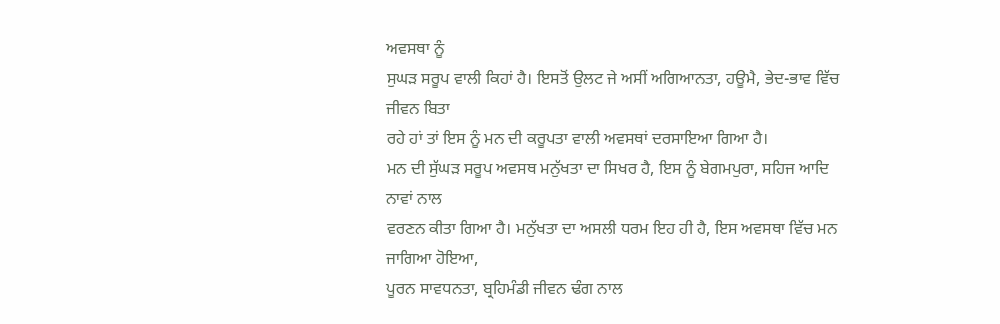ਅਵਸਥਾ ਨੂੰ
ਸੁਘੜ ਸਰੂਪ ਵਾਲੀ ਕਿਹਾਂ ਹੈ। ਇਸਤੋਂ ਉਲਟ ਜੇ ਅਸੀਂ ਅਗਿਆਨਤਾ, ਹਊਮੈ, ਭੇਦ-ਭਾਵ ਵਿੱਚ ਜੀਵਨ ਬਿਤਾ
ਰਹੇ ਹਾਂ ਤਾਂ ਇਸ ਨੂੰ ਮਨ ਦੀ ਕਰੂਪਤਾ ਵਾਲੀ ਅਵਸਥਾਂ ਦਰਸਾਇਆ ਗਿਆ ਹੈ।
ਮਨ ਦੀ ਸੁੱਘੜ ਸਰੂਪ ਅਵਸਥ ਮਨੁੱਖਤਾ ਦਾ ਸਿਖਰ ਹੈ, ਇਸ ਨੂੰ ਬੇਗਮਪੁਰਾ, ਸਹਿਜ ਆਦਿ ਨਾਵਾਂ ਨਾਲ
ਵਰਣਨ ਕੀਤਾ ਗਿਆ ਹੈ। ਮਨੁੱਖਤਾ ਦਾ ਅਸਲੀ ਧਰਮ ਇਹ ਹੀ ਹੈ, ਇਸ ਅਵਸਥਾ ਵਿੱਚ ਮਨ ਜਾਗਿਆ ਹੋਇਆ,
ਪੂਰਨ ਸਾਵਧਨਤਾ, ਬ੍ਰਹਿਮੰਡੀ ਜੀਵਨ ਢੰਗ ਨਾਲ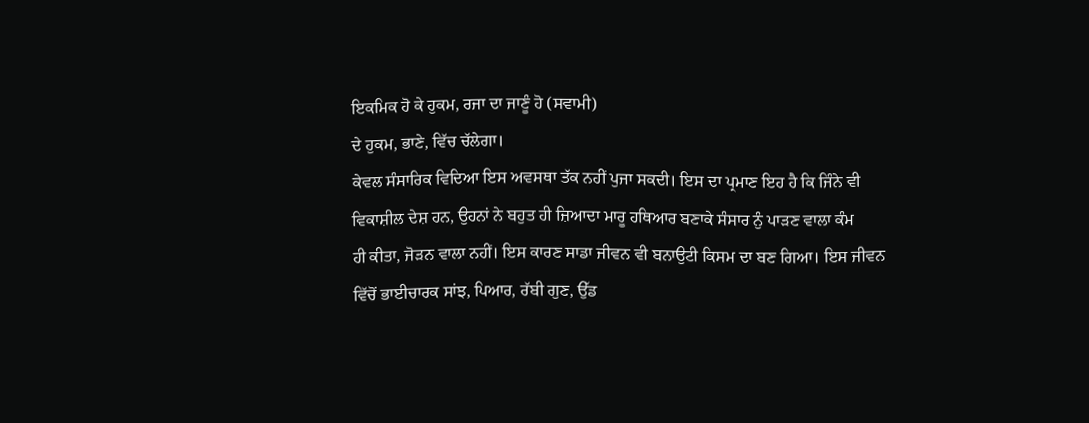ਇਕਮਿਕ ਹੋ ਕੇ ਹੁਕਮ, ਰਜਾ ਦਾ ਜਾਣੂੰ ਹੋ (ਸਵਾਮੀ)
ਦੇ ਹੁਕਮ, ਭਾਣੇ, ਵਿੱਚ ਚੱਲੇਗਾ।
ਕੇਵਲ ਸੰਸਾਰਿਕ ਵਿਦਿਆ ਇਸ ਅਵਸਥਾ ਤੱਕ ਨਹੀਂ ਪੁਜਾ ਸਕਦੀ। ਇਸ ਦਾ ਪ੍ਰਮਾਣ ਇਹ ਹੈ ਕਿ ਜਿੰਨੇ ਵੀ
ਵਿਕਾਸ਼ੀਲ ਦੇਸ਼ ਹਨ, ਉਹਨਾਂ ਨੇ ਬਹੁਤ ਹੀ ਜ਼ਿਆਦਾ ਮਾਰੂ ਹਥਿਆਰ ਬਣਾਕੇ ਸੰਸਾਰ ਨੁੰ ਪਾੜਣ ਵਾਲਾ ਕੰਮ
ਹੀ ਕੀਤਾ, ਜੋੜਨ ਵਾਲਾ ਨਹੀਂ। ਇਸ ਕਾਰਣ ਸਾਡਾ ਜੀਵਨ ਵੀ ਬਨਾਉਟੀ ਕਿਸਮ ਦਾ ਬਣ ਗਿਆ। ਇਸ ਜੀਵਨ
ਵਿੱਚੋਂ ਭਾਈਚਾਰਕ ਸਾਂਝ, ਪਿਆਰ, ਰੱਬੀ ਗੁਣ, ਉੱਡ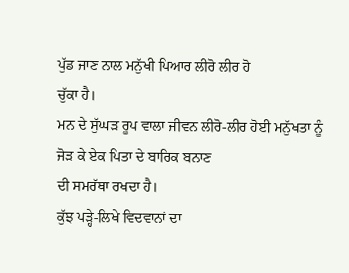ਪੁੱਡ ਜਾਣ ਨਾਲ ਮਨੁੱਖੀ ਪਿਆਰ ਲੀਰੋ ਲੀਰ ਹੋ
ਚੁੱਕਾ ਹੈ।
ਮਨ ਦੇ ਸੁੱਘੜ ਰੂਪ ਵਾਲਾ ਜੀਵਨ ਲੀਰੋ-ਲੀਰ ਹੋਈ ਮਨੁੱਖਤਾ ਨੂੰ ਜੋੜ ਕੇ ਏਕ ਪਿਤਾ ਦੇ ਬਾਰਿਕ ਬਨਾਣ
ਦੀ ਸਮਰੱਥਾ ਰਖਦਾ ਹੈ।
ਕੁੱਝ ਪੜ੍ਹੇ-ਲਿਖੇ ਵਿਦਵਾਨਾਂ ਦਾ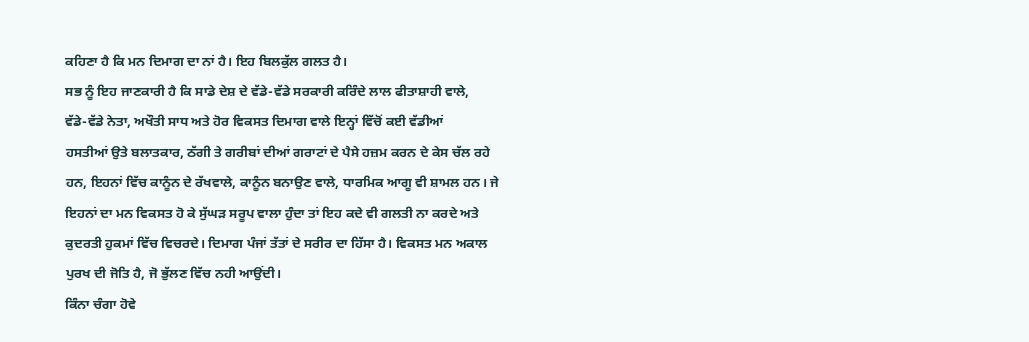ਕਹਿਣਾ ਹੈ ਕਿ ਮਨ ਦਿਮਾਗ ਦਾ ਨਾਂ ਹੈ। ਇਹ ਬਿਲਕੁੱਲ ਗਲਤ ਹੈ।
ਸਭ ਨੂੰ ਇਹ ਜਾਣਕਾਰੀ ਹੈ ਕਿ ਸਾਡੇ ਦੇਸ਼ ਦੇ ਵੱਡੇ-ਵੱਡੇ ਸਰਕਾਰੀ ਕਰਿੰਦੇ ਲਾਲ ਫੀਤਾਸ਼ਾਹੀ ਵਾਲੇ,
ਵੱਡੇ-ਵੱਡੇ ਨੇਤਾ, ਅਖੌਤੀ ਸਾਧ ਅਤੇ ਹੋਰ ਵਿਕਸਤ ਦਿਮਾਗ ਵਾਲੇ ਇਨ੍ਹਾਂ ਵਿੱਚੋਂ ਕਈ ਵੱਡੀਆਂ
ਹਸਤੀਆਂ ਉਤੇ ਬਲਾਤਕਾਰ, ਠੱਗੀ ਤੇ ਗਰੀਬਾਂ ਦੀਆਂ ਗਰਾਟਾਂ ਦੇ ਪੈਸੇ ਹਜ਼ਮ ਕਰਨ ਦੇ ਕੇਸ ਚੱਲ ਰਹੇ
ਹਨ, ਇਹਨਾਂ ਵਿੱਚ ਕਾਨੂੰਨ ਦੇ ਰੱਖਵਾਲੇ, ਕਾਨੂੰਨ ਬਨਾਉਣ ਵਾਲੇ, ਧਾਰਮਿਕ ਆਗੂ ਵੀ ਸ਼ਾਮਲ ਹਨ। ਜੇ
ਇਹਨਾਂ ਦਾ ਮਨ ਵਿਕਸਤ ਹੋ ਕੇ ਸੁੱਘੜ ਸਰੂਪ ਵਾਲਾ ਹੁੰਦਾ ਤਾਂ ਇਹ ਕਦੇ ਵੀ ਗਲਤੀ ਨਾ ਕਰਦੇ ਅਤੇ
ਕੁਦਰਤੀ ਹੁਕਮਾਂ ਵਿੱਚ ਵਿਚਰਦੇ। ਦਿਮਾਗ ਪੰਜਾਂ ਤੱਤਾਂ ਦੇ ਸਰੀਰ ਦਾ ਹਿੱਸਾ ਹੈ। ਵਿਕਸਤ ਮਨ ਅਕਾਲ
ਪੁਰਖ ਦੀ ਜੋਤਿ ਹੈ, ਜੋ ਭੁੱਲਣ ਵਿੱਚ ਨਹੀ ਆਉਂਦੀ।
ਕਿੰਨਾ ਚੰਗਾ ਹੋਵੇ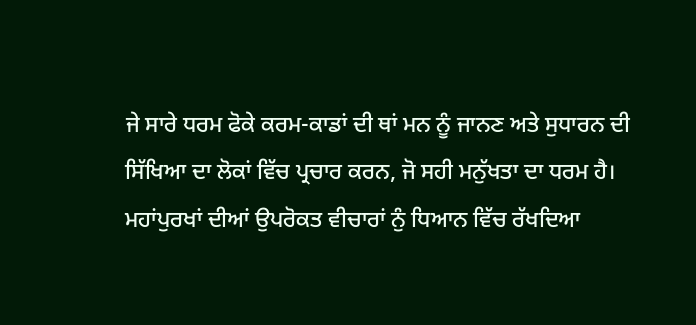ਜੇ ਸਾਰੇ ਧਰਮ ਫੋਕੇ ਕਰਮ-ਕਾਡਾਂ ਦੀ ਥਾਂ ਮਨ ਨੂੰ ਜਾਨਣ ਅਤੇ ਸੁਧਾਰਨ ਦੀ
ਸਿੱਖਿਆ ਦਾ ਲੋਕਾਂ ਵਿੱਚ ਪ੍ਰਚਾਰ ਕਰਨ, ਜੋ ਸਹੀ ਮਨੁੱਖਤਾ ਦਾ ਧਰਮ ਹੈ।
ਮਹਾਂਪੁਰਖਾਂ ਦੀਆਂ ਉਪਰੋਕਤ ਵੀਚਾਰਾਂ ਨੁੰ ਧਿਆਨ ਵਿੱਚ ਰੱਖਦਿਆ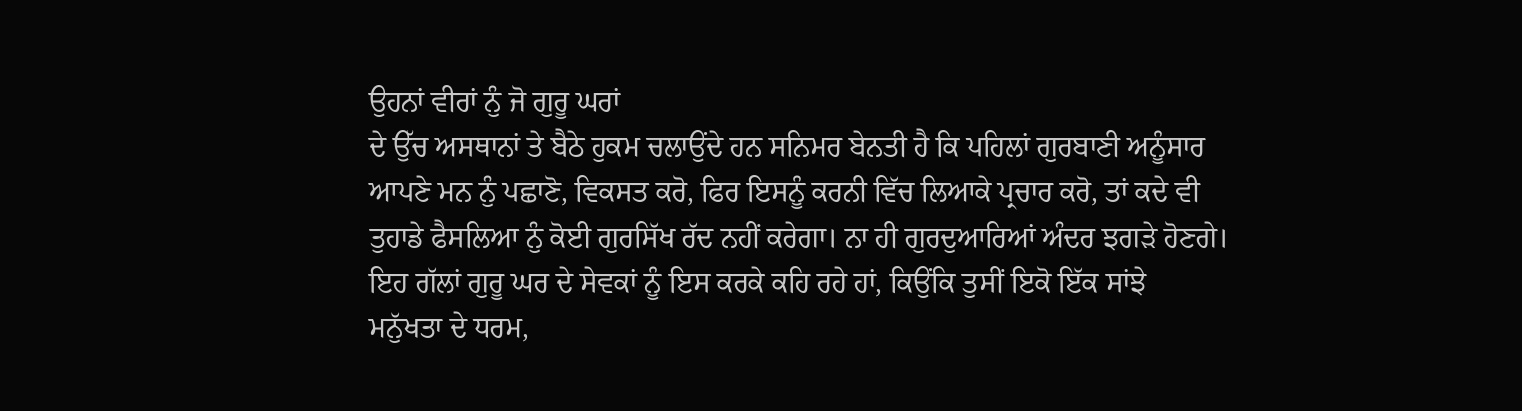ਉਹਨਾਂ ਵੀਰਾਂ ਨੁੰ ਜੋ ਗੁਰੂ ਘਰਾਂ
ਦੇ ਉੱਚ ਅਸਥਾਨਾਂ ਤੇ ਬੈਠੇ ਹੁਕਮ ਚਲਾਉਂਦੇ ਹਨ ਸਨਿਮਰ ਬੇਨਤੀ ਹੈ ਕਿ ਪਹਿਲਾਂ ਗੁਰਬਾਣੀ ਅਨੂੰਸਾਰ
ਆਪਣੇ ਮਨ ਨੁੰ ਪਛਾਣੋ, ਵਿਕਸਤ ਕਰੋ, ਫਿਰ ਇਸਨੂੰ ਕਰਨੀ ਵਿੱਚ ਲਿਆਕੇ ਪ੍ਰਚਾਰ ਕਰੋ, ਤਾਂ ਕਦੇ ਵੀ
ਤੁਹਾਡੇ ਫੈਸਲਿਆ ਨੁੰ ਕੋਈ ਗੁਰਸਿੱਖ ਰੱਦ ਨਹੀਂ ਕਰੇਗਾ। ਨਾ ਹੀ ਗੁਰਦੁਆਰਿਆਂ ਅੰਦਰ ਝਗੜੇ ਹੋਣਗੇ।
ਇਹ ਗੱਲਾਂ ਗੁਰੂ ਘਰ ਦੇ ਸੇਵਕਾਂ ਨੂੰ ਇਸ ਕਰਕੇ ਕਹਿ ਰਹੇ ਹਾਂ, ਕਿਉਂਕਿ ਤੁਸੀਂ ਇਕੋ ਇੱਕ ਸਾਂਝੇ
ਮਨੁੱਖਤਾ ਦੇ ਧਰਮ,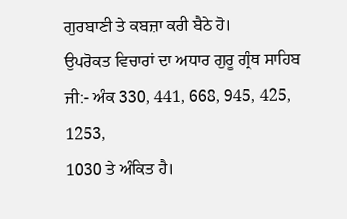ਗੁਰਬਾਣੀ ਤੇ ਕਬਜ਼ਾ ਕਰੀ ਬੈਠੇ ਹੋ।
ਉਪਰੋਕਤ ਵਿਚਾਰਾਂ ਦਾ ਅਧਾਰ ਗੁਰੂ ਗ੍ਰੰਥ ਸਾਹਿਬ ਜੀ:- ਅੰਕ 330, 441, 668, 945, 425, 1253,
1030 ਤੇ ਅੰਕਿਤ ਹੈ।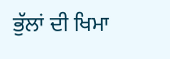ਭੁੱਲਾਂ ਦੀ ਖਿਮਾ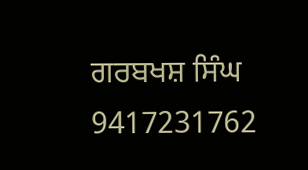ਗਰਬਖਸ਼ ਸਿੰਘ
9417231762